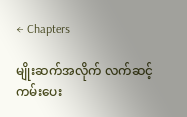← Chapters

မျိုးဆက်အလိုက် လက်ဆင့်ကမ်းပေး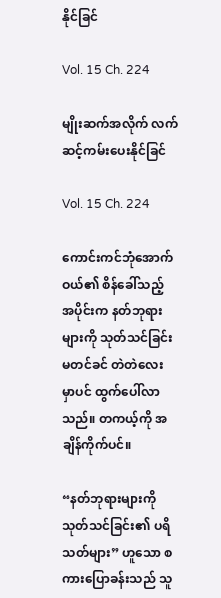နိုင်ခြင်

Vol. 15 Ch. 224

မျိုးဆက်အလိုက် လက်ဆင့်ကမ်းပေးနိုင်ခြင်

Vol. 15 Ch. 224

ကောင်းကင်ဘုံအောက်ဝယ်၏ စိန်ခေါ်သည့် အပိုင်းက နတ်ဘုရားများကို သုတ်သင်ခြင်း မတင်ခင် တဲတဲလေး မှာပင် ထွက်ပေါ်လာသည်။ တကယ့်ကို အချိန်ကိုက်ပင်။

“နတ်ဘုရားများကို သုတ်သင်ခြင်း၏ ပရိသတ်များ” ဟူသော စကားပြောခန်းသည် သူ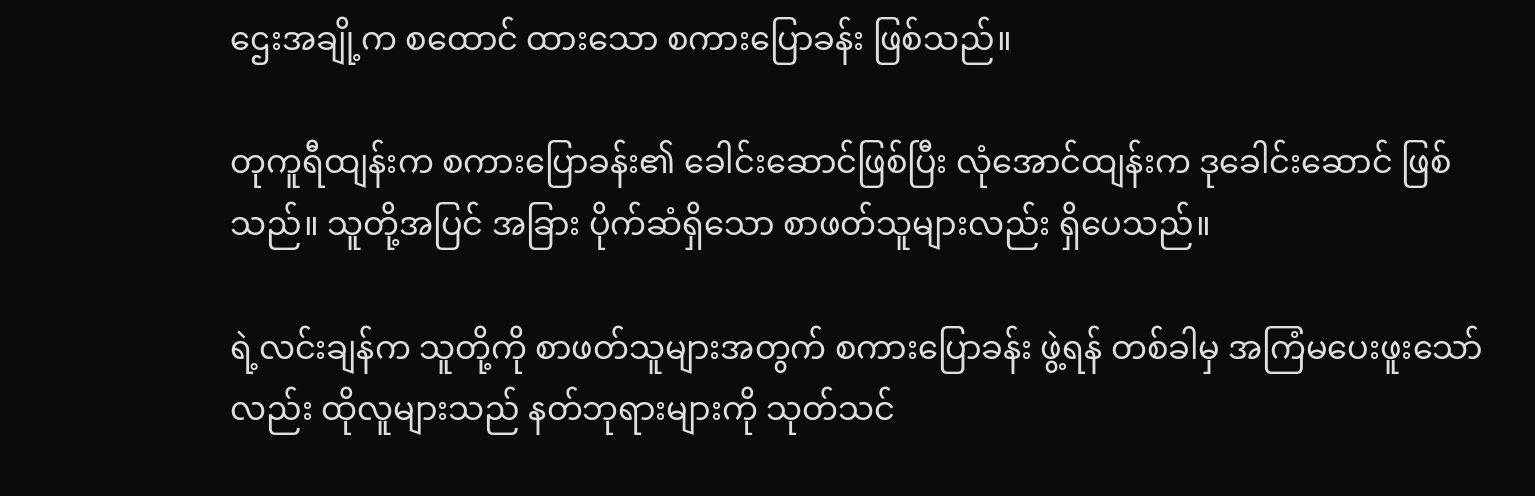ဌေးအချို့က စထောင် ထားသော စကားပြောခန်း ဖြစ်သည်။

တုကူရီထျန်းက စကားပြောခန်း၏ ခေါင်းဆောင်ဖြစ်ပြီး လုံအောင်ထျန်းက ဒုခေါင်းဆောင် ဖြစ်သည်။ သူတို့အပြင် အခြား ပိုက်ဆံရှိသော စာဖတ်သူများလည်း ရှိပေသည်။

ရဲ့လင်းချန်က သူတို့ကို စာဖတ်သူများအတွက် စကားပြောခန်း ဖွဲ့ရန် တစ်ခါမှ အကြံမပေးဖူးသော်လည်း ထိုလူများသည် နတ်ဘုရားများကို သုတ်သင်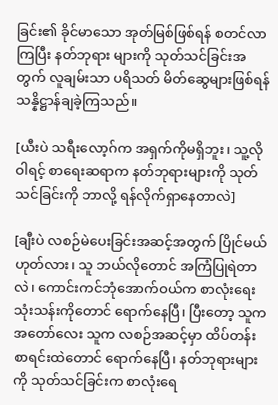ခြင်း၏ ခိုင်မာသော အုတ်မြစ်ဖြစ်ရန် စတင်လာကြပြီး နတ်ဘုရား များကို သုတ်သင်ခြင်းအတွက် လူချမ်းသာ ပရိသတ် မိတ်ဆွေများဖြစ်ရန် သန္နိဋ္ဌာန်ချခဲ့ကြသည်။

[ယီးပဲ သရီးလော့ဂ်က အရှက်ကိုမရှိဘူး၊ သူ့လို ဝါရင့် စာရေးဆရာက နတ်ဘုရားများကို သုတ်သင်ခြင်းကို ဘာလို့ ရန်လိုက်ရှာနေတာလဲ]

[ချီးပဲ လစဉ်မဲပေးခြင်းအဆင့်အတွက် ပြိုင်မယ် ဟုတ်လား၊ သူ ဘယ်လိုတောင် အကြံပြုရဲတာလဲ၊ ကောင်းကင်ဘုံအောက်ဝယ်က စာလုံးရေး သုံးသန်းကိုတောင် ရောက်နေပြီ၊ ပြီးတော့ သူက အတော်လေး သူက လစဉ်အဆင့်မှာ ထိပ်တန်းစာရင်းထဲတောင် ရောက်နေပြီ၊ နတ်ဘုရားများကို သုတ်သင်ခြင်းက စာလုံးရေ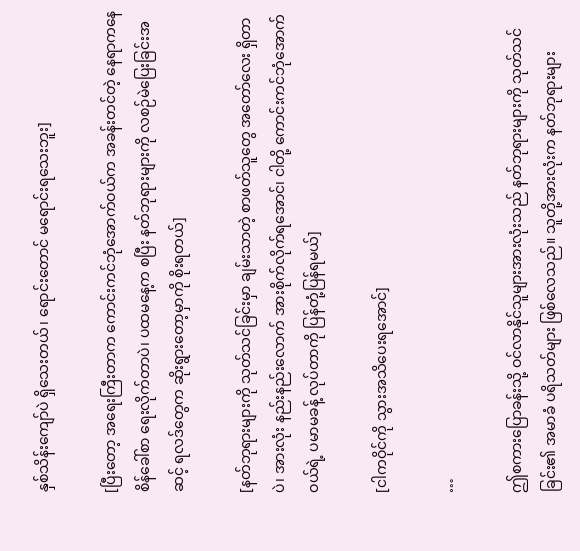နှစ်သိန်းကျော်ပဲ ရှိသေးတယ်၊ ရောင်းတောင် မရောင်းရသေးဘူး]

[ပြီးတော့ အရေးကြီးတာက ကောင်းကင်ဘုံအောက်ဝယ်က အခန်းတင်တဲ့ နေရာကနေ စိန်ခေါ်စာ ရေးလိုက်တာပဲ၊ ပထမနေ့က စပြီး နတ်ဘုရားများကို လစဉ်မဲပြေးခြင်းအဆင့် ရလဒ်တွေက ဆိုးရွားတော့မှာကို စိုးရတယ်]

[နတ်ဘုရားများကို သုတ်သင်ခြင်းမှာ ချမ်းသာတဲ့ စာဖတ်သူတွေ အတော်လေး ရှိတာပဲ၊ အားလုံး နည်းနည်းလောက် အားစိုက်လိုက်ရအောင်၊ ငါတို့ ကောင်းကင်ဘုံအောက်ဝယ်ရဲ့ ပမာမခန့် လုပ်တာကို ပြန်တုံ့ပြန်ရမယ်]

[ငါကဝိုင်ကို သွားအသိပေးရအောင်]

…

ဤစကားပြောခန်းသို့ ဝင်လာနိုင်သူများအားလုံးသည် နတ်ဘုရားများကို သုတ်သင်ခြင်း၏ အမာခံ ပရိသတ်များ ဖြစ်လေသည်။ သူတို့အားလုံးက နတ်ဘုရားများ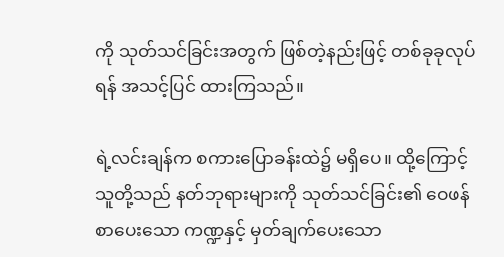ကို သုတ်သင်ခြင်းအတွက် ဖြစ်တဲ့နည်းဖြင့် တစ်ခုခုလုပ်ရန် အသင့်ပြင် ထားကြသည်။

ရဲ့လင်းချန်က စကားပြောခန်းထဲ၌ မရှိပေ။ ထို့ကြောင့် သူတို့သည် နတ်ဘုရားများကို သုတ်သင်ခြင်း၏ ဝေဖန်စာပေးသော ကဏ္ဍနှင့် မှတ်ချက်ပေးသော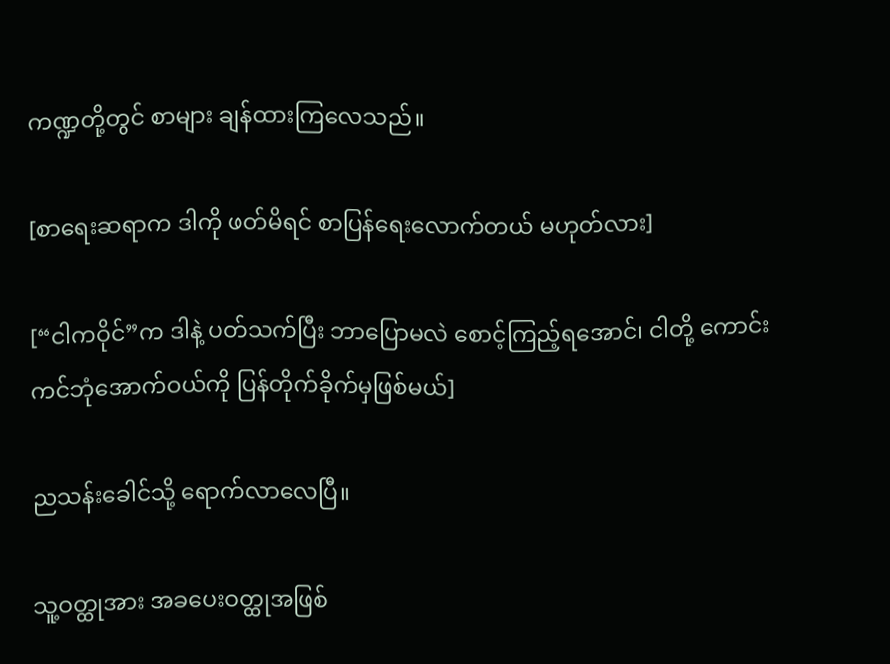ကဏ္ဍတို့တွင် စာများ ချန်ထားကြလေသည်။

[စာရေးဆရာက ဒါကို ဖတ်မိရင် စာပြန်ရေးလောက်တယ် မဟုတ်လား]

[“ငါကဝိုင်”က ဒါနဲ့ ပတ်သက်ပြီး ဘာပြောမလဲ စောင့်ကြည့်ရအောင်၊ ငါတို့ ကောင်းကင်ဘုံအောက်ဝယ်ကို ပြန်တိုက်ခိုက်မှဖြစ်မယ်]

ညသန်းခေါင်သို့ ရောက်လာလေပြီ။

သူ့ဝတ္ထုအား အခပေးဝတ္ထုအဖြစ်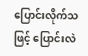ပြောင်းလိုက်သဖြင့် ပြောင်းလဲ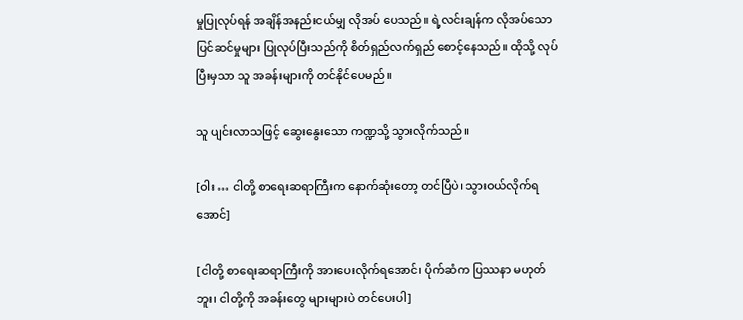မှုပြုလုပ်ရန် အချိန်အနည်းငယ်မျှ လိုအပ် ပေသည်။ ရဲ့လင်းချန်က လိုအပ်သော ပြင်ဆင်မှုများ ပြုလုပ်ပြီးသည်ကို စိတ်ရှည်လက်ရှည် စောင့်နေသည်။ ထိုသို့ လုပ်ပြီးမှသာ သူ အခန်းများကို တင်နိုင်ပေမည်။

သူ ပျင်းလာသဖြင့် ဆွေးနွေးသော ကဏ္ဍသို့ သွားလိုက်သည်။

[ဝါး … ငါတို့ စာရေးဆရာကြီးက နောက်ဆုံးတော့ တင်ပြီပဲ၊ သွားဝယ်လိုက်ရအောင်]

[ငါတို့ စာရေးဆရာကြီးကို အားပေးလိုက်ရအောင်၊ ပိုက်ဆံက ပြဿနာ မဟုတ်ဘူး၊ ငါတို့ကို အခန်းတွေ များများပဲ တင်ပေးပါ]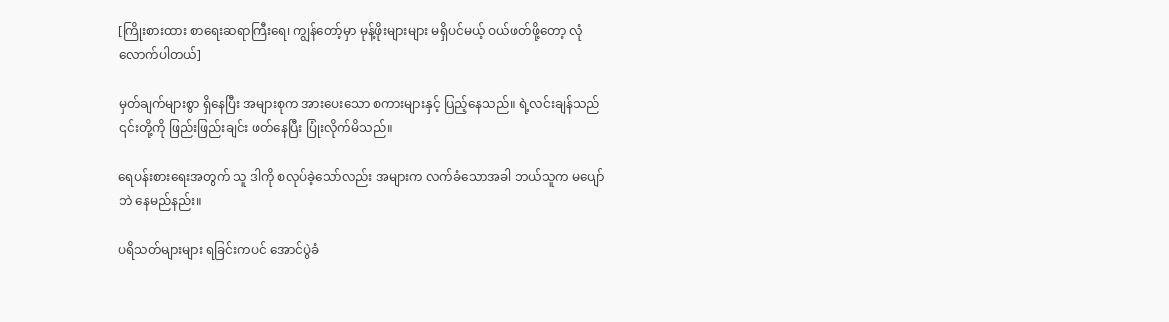[ကြိုးစားထား စာရေးဆရာကြီးရေ၊ ကျွန်တော့်မှာ မုန့်ဖိုးများများ မရှိပင်မယ့် ဝယ်ဖတ်ဖို့တော့ လုံလောက်ပါတယ်]

မှတ်ချက်များစွာ ရှိနေပြီး အများစုက အားပေးသော စကားများနှင့် ပြည့်နေသည်။ ရဲ့လင်းချန်သည် ၎င်းတို့ကို ဖြည်းဖြည်းချင်း ဖတ်နေပြီး ပြုံးလိုက်မိသည်။

ရေပန်းစားရေးအတွက် သူ ဒါကို စလုပ်ခဲ့သော်လည်း အများက လက်ခံသောအခါ ဘယ်သူက မပျော်ဘဲ နေမည်နည်း။

ပရိသတ်များများ ရခြင်းကပင် အောင်ပွဲခံ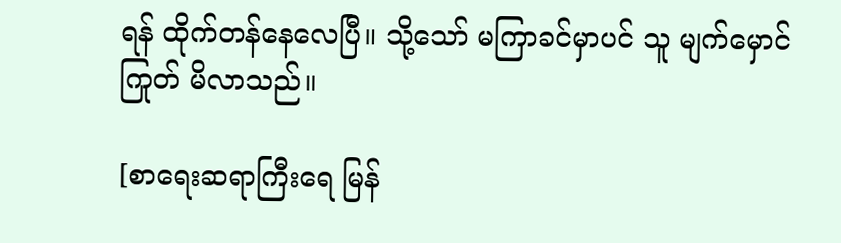ရန် ထိုက်တန်နေလေပြီ။ သို့သော် မကြာခင်မှာပင် သူ မျက်မှောင်ကြုတ် မိလာသည်။

[စာရေးဆရာကြီးရေ မြန်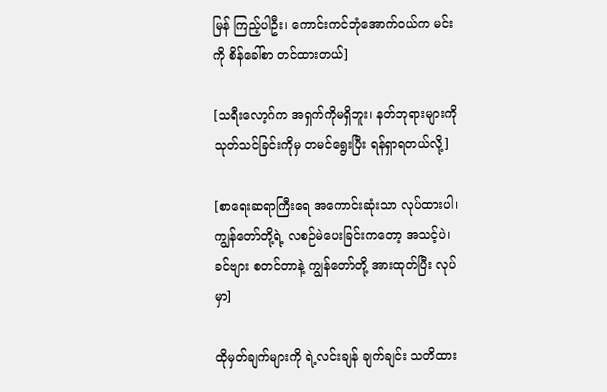မြန် ကြည့်ပါဦး၊ ကောင်းကင်ဘုံအောက်ဝယ်က မင်းကို စိန်ခေါ်စာ တင်ထားတယ်]

[သရီးလော့ဂ်က အရှက်ကိုမရှိဘူး၊ နတ်ဘုရားများကို သုတ်သင်ခြင်းကိုမှ တမင်ရွေးပြီး ရန်ရှာရတယ်လို့]

[စာရေးဆရာကြီးရေ အကောင်းဆုံးသာ လုပ်ထားပါ၊ ကျွန်တော်တို့ရဲ့ လစဉ်မဲပေးခြင်းကတော့ အသင့်ပဲ၊ ခင်ဗျား စတင်တာနဲ့ ကျွန်တော်တို့ အားထုတ်ပြီး လုပ်မှာ]

ထိုမှတ်ချက်များကို ရဲ့လင်းချန် ချက်ချင်း သတိထား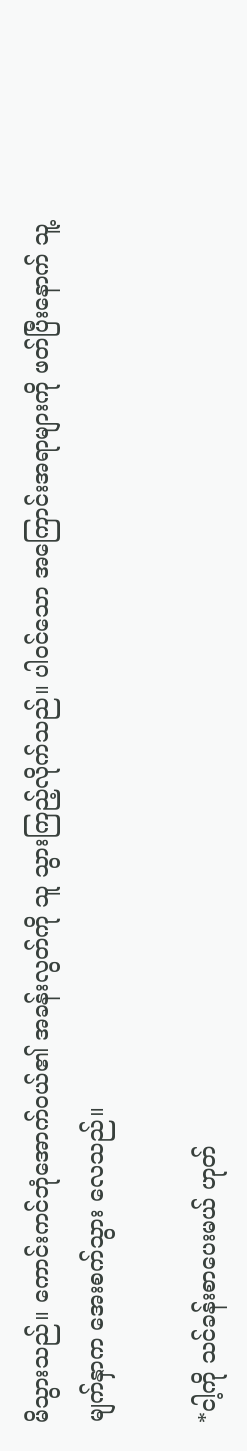မိသွားသည်။ ကောင်းကင်ဘုံအောက်ဝယ်၏ အခန်းလွတ်ကို သူ သွားကြည့်လိုက်သည်။ ပါဝင်သော အကြောင်းအရာများကို ဖတ်ပြီးနောက် သူ့မျက်နှာက အေးစက်သွား လေသည်။

*ငါ့ကို သင်ခန်းစာပေးမယ် ဟုတ်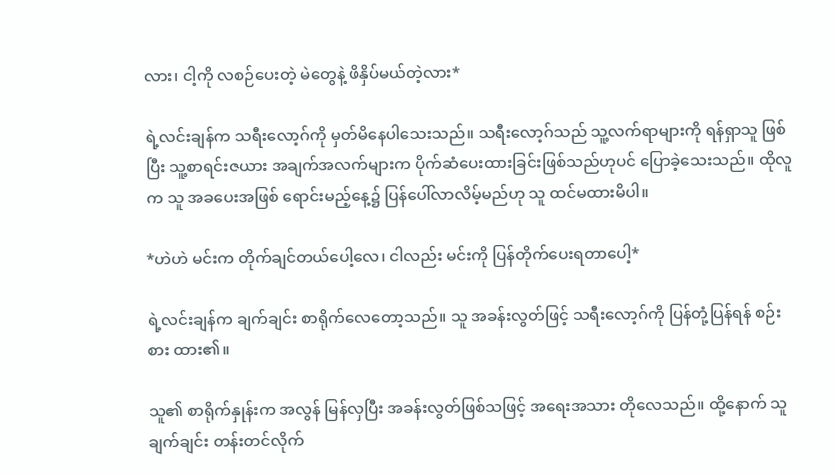လား၊ ငါ့ကို လစဉ်ပေးတဲ့ မဲတွေနဲ့ ဖိနှိပ်မယ်တဲ့လား*

ရဲ့လင်းချန်က သရီးလော့ဂ်ကို မှတ်မိနေပါသေးသည်။ သရီးလော့ဂ်သည် သူ့လက်ရာများကို ရန်ရှာသူ ဖြစ်ပြီး သူ့စာရင်းဇယား အချက်အလက်များက ပိုက်ဆံပေးထားခြင်းဖြစ်သည်ဟုပင် ပြောခဲ့သေးသည်။ ထိုလူက သူ အခပေးအဖြစ် ရောင်းမည့်နေ့၌ ပြန်ပေါ်လာလိမ့်မည်ဟု သူ ထင်မထားမိပါ။

*ဟဲဟဲ မင်းက တိုက်ချင်တယ်ပေါ့လေ၊ ငါလည်း မင်းကို ပြန်တိုက်ပေးရတာပေါ့*

ရဲ့လင်းချန်က ချက်ချင်း စာရိုက်လေတော့သည်။ သူ အခန်းလွတ်ဖြင့် သရီးလော့ဂ်ကို ပြန်တုံ့ပြန်ရန် စဉ်းစား ထား၏။

သူ၏ စာရိုက်နှုန်းက အလွန် မြန်လှပြီး အခန်းလွတ်ဖြစ်သဖြင့် အရေးအသား တိုလေသည်။ ထို့နောက် သူ ချက်ချင်း တန်းတင်လိုက်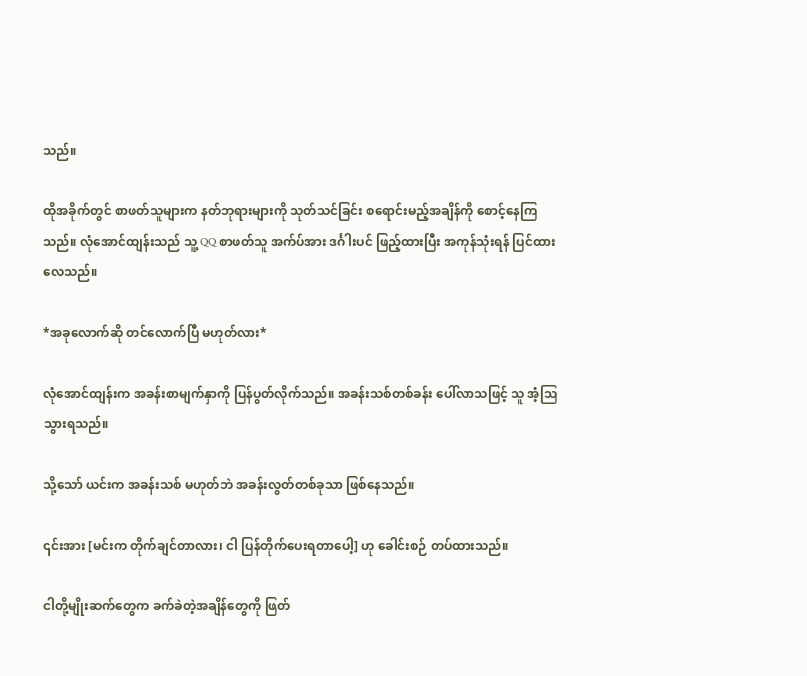သည်။

ထိုအခိုက်တွင် စာဖတ်သူများက နတ်ဘုရားများကို သုတ်သင်ခြင်း စရောင်းမည့်အချိန်ကို စောင့်နေကြသည်။ လုံအောင်ထျန်းသည် သူ့ QQ စာဖတ်သူ အက်ပ်အား ဒင်္ဂါးပင် ဖြည့်ထားပြီး အကုန်သုံးရန် ပြင်ထားလေသည်။

*အခုလောက်ဆို တင်လောက်ပြီ မဟုတ်လား*

လုံအောင်ထျန်းက အခန်းစာမျက်နှာကို ပြန်ပွတ်လိုက်သည်။ အခန်းသစ်တစ်ခန်း ပေါ်လာသဖြင့် သူ အံ့ဩသွားရသည်။

သို့သော် ယင်းက အခန်းသစ် မဟုတ်ဘဲ အခန်းလွတ်တစ်ခုသာ ဖြစ်နေသည်။

၎င်းအား [မင်းက တိုက်ချင်တာလား၊ ငါ ပြန်တိုက်ပေးရတာပေါ့] ဟု ခေါင်းစဉ် တပ်ထားသည်။

ငါတို့မျိုးဆက်တွေက ခက်ခဲတဲ့အချိန်တွေကို ဖြတ်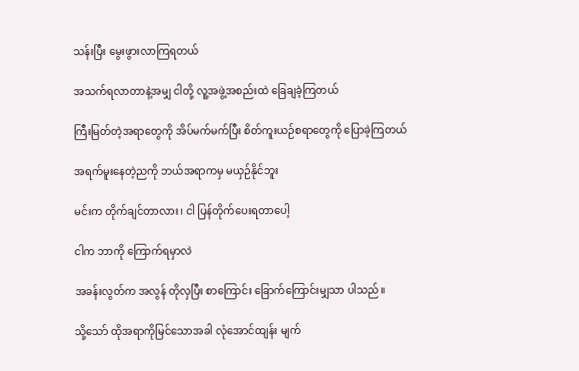သန်းပြီး မွေးဖွားလာကြရတယ်

အသက်ရလာတာနဲ့အမျှ ငါတို့ လူ့အဖွဲ့အစည်းထဲ ခြေချခဲ့ကြတယ်

ကြီးမြတ်တဲ့အရာတွေကို အိပ်မက်မက်ပြီး စိတ်ကူးယဉ်စရာတွေကို ပြောခဲ့ကြတယ်

အရက်မူးနေတဲ့ညကို ဘယ်အရာကမှ မယှဉ်နိုင်ဘူး

မင်းက တိုက်ချင်တာလား၊ ငါ ပြန်တိုက်ပေးရတာပေါ့

ငါက ဘာကို ကြောက်ရမှာလဲ

အခန်းလွတ်က အလွန် တိုလှပြီး စာကြောင်း ခြောက်ကြောင်းမျှသာ ပါသည်။

သို့သော် ထိုအရာကိုမြင်သောအခါ လုံအောင်ထျန်း မျက်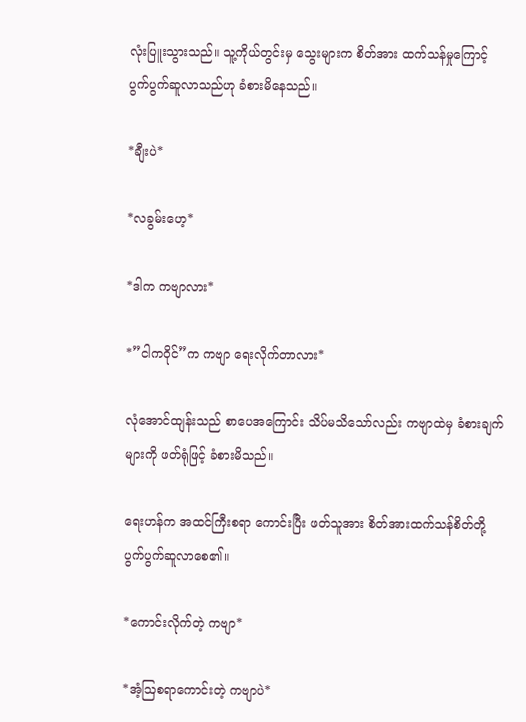လုံးပြူးသွားသည်။ သူ့ကိုယ်တွင်းမှ သွေးများက စိတ်အား ထက်သန်မှုကြောင့် ပွက်ပွက်ဆူလာသည်ဟု ခံစားမိနေသည်။

*ချီးပဲ*

*လခွမ်းဟေ့*

*ဒါက ကဗျာလား*

*”ငါကဝိုင်”က ကဗျာ ‌ရေးလိုက်တာလား*

လုံအောင်ထျန်းသည် စာပေအကြောင်း သိပ်မသိသော်လည်း ကဗျာထဲမှ ခံစားချက်များကို ဖတ်ရုံဖြင့် ခံစားမိသည်။

ရေးဟန်က အထင်ကြီးစရာ ကောင်းပြီး ဖတ်သူအား စိတ်အားထက်သန်စိတ်တို့ ပွက်ပွက်ဆူလာစေ၏။

*ကောင်းလိုက်တဲ့ ကဗျာ*

*အံ့ဩစရာကောင်းတဲ့ ကဗျာပဲ*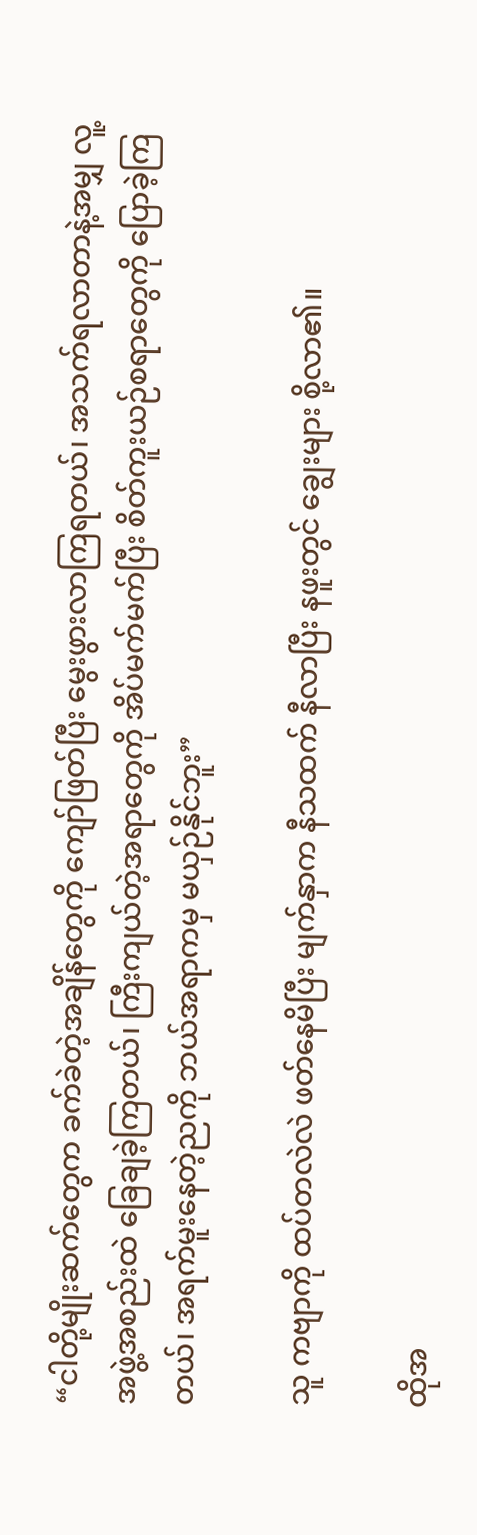“ငါတို့မျိုးဆက်တွေက ခက်ခဲတဲ့အချိန်တွေကို‌ ကျော်ဖြတ်ပြီး‌ မွေးဖွားလာကြရတယ်၊ အသက်ရလာတာနဲ့အမျှ လူ့အဖွဲ့အစည်းထဲ ခြေချခဲ့ကြတယ်၊ ကြီးကျယ်တဲ့အရာတွေကို အိပ်မက်မက်ပြီး စိတ်ကူးယဉ်စရာတွေကို ပြောခဲ့ကြတယ်၊ အရက်မူးနေတဲ့ညကို ဘယ်အရာကမှ မယှဉ်နိုင်ဘူး”

သူ ကဗျာကို ထပ်တလဲလဲ ဖတ်နေမိပြီး မျက်နှာက နီသထက် နီလာပြီး နဖူးတွင် ချွေးများ စို့လာ၏။

ထိုအ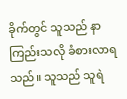ခိုက်တွင် သူသည် နာကြည်းသလို ခံစားလာရသည်။ သူသည် သူရဲ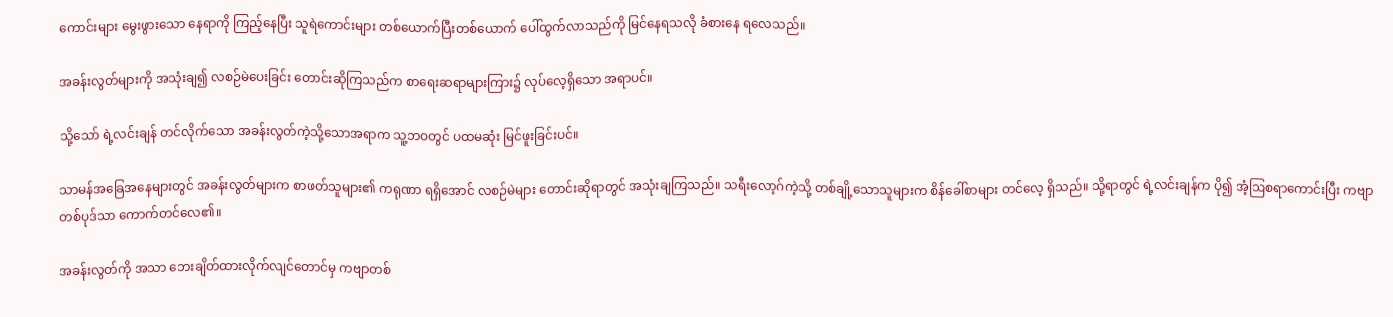ကောင်းများ မွေးဖွားသော နေရာကို ကြည့်နေပြီး သူရဲကောင်းများ တစ်ယောက်ပြီးတစ်ယောက် ပေါ်ထွက်လာသည်ကို မြင်နေရသလို ခံစားနေ ရလေသည်။

အခန်းလွတ်များကို အသုံးချ၍ လစဉ်မဲပေးခြင်း တောင်းဆိုကြသည်က စာရေးဆရာများကြား၌ လုပ်လေ့ရှိသော အရာပင်။

သို့သော် ရဲ့လင်းချန် တင်လိုက်သော အခန်းလွတ်ကဲ့သို့သောအရာက သူ့ဘဝတွင် ပထမဆုံး မြင်ဖူးခြင်းပင်။

သာမန်အခြေအနေများတွင် အခန်းလွတ်များက စာဖတ်သူများ၏ ကရုဏာ ရရှိအောင် လစဉ်မဲများ တောင်းဆိုရာတွင် အသုံးချကြသည်။ သရီးလော့ဂ်ကဲ့သို့ တစ်ချို့သောသူများက စိန်ခေါ်စာများ တင်လေ့ ရှိသည်။ သို့ရာတွင် ရဲ့လင်းချန်က ပို၍ အံ့ဩစရာကောင်းပြီး ကဗျာတစ်ပုဒ်သာ ကောက်တင်လေ၏။

အခန်းလွတ်ကို အသာ ဘေးချိတ်ထားလိုက်လျင်တောင်မှ ကဗျာတစ်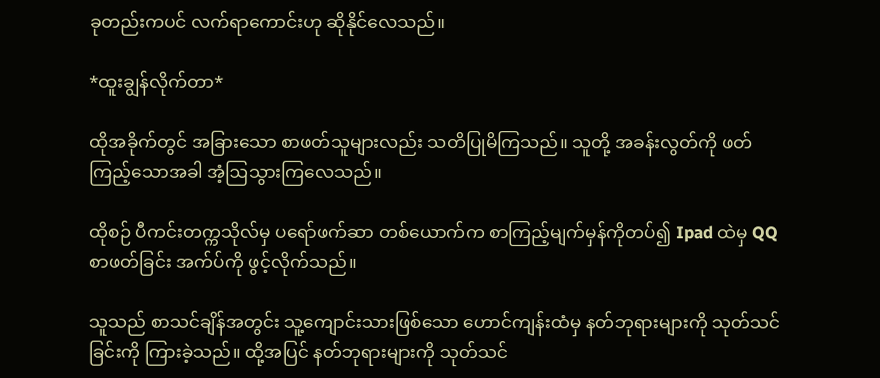ခုတည်းကပင် လက်ရာကောင်းဟု ဆိုနိုင်လေသည်။

*ထူးချွန်လိုက်တာ*

ထိုအခိုက်တွင် အခြားသော စာဖတ်သူများလည်း သတိပြုမိကြသည်။ သူတို့ အခန်းလွတ်ကို ဖတ်ကြည့်သောအခါ အံ့ဩသွားကြလေသည်။

ထိုစဉ် ပီကင်းတက္ကသိုလ်မှ ပရော်ဖက်ဆာ တစ်ယောက်က စာကြည့်မျက်မှန်ကိုတပ်၍ Ipad ထဲမှ QQ စာဖတ်ခြင်း အက်ပ်ကို ဖွင့်လိုက်သည်။

သူသည် စာသင်ချိန်အတွင်း သူ့ကျောင်းသားဖြစ်သော ဟောင်ကျန်းထံမှ နတ်ဘုရားများကို သုတ်သင်ခြင်းကို ကြားခဲ့သည်။ ထို့အပြင် နတ်ဘုရားများကို သုတ်သင်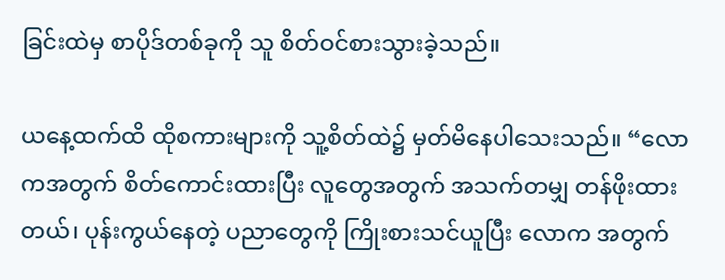ခြင်းထဲမှ စာပိုဒ်တစ်ခုကို သူ စိတ်ဝင်စားသွားခဲ့သည်။

ယနေ့ထက်ထိ ထိုစကားများကို သူ့စိတ်ထဲ၌ မှတ်မိနေပါသေးသည်။ “လောကအတွက် စိတ်ကောင်းထားပြီး လူတွေအတွက် အသက်တမျှ တန်ဖိုးထားတယ်၊ ပုန်းကွယ်နေတဲ့ ပညာတွေကို ကြိုးစားသင်ယူပြီး လောက အတွက်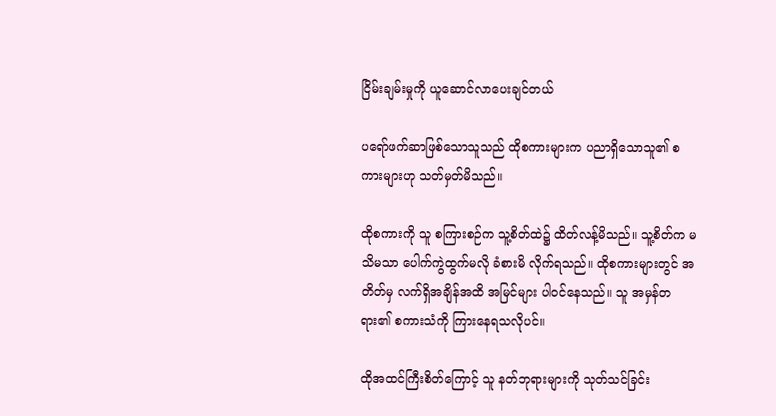ငြိမ်းချမ်းမှုကို ယူဆောင်လာပေးချင်တယ်

ပရော်ဖက်ဆာဖြစ်သောသူသည် ထိုစကားများက ပညာရှိသောသူ၏ စကားများဟု သတ်မှတ်မိသည်။

ထိုစကားကို သူ စကြားစဉ်က သူ့စိတ်ထဲ၌ ထိတ်လန့်မိသည်။ သူ့စိတ်က မသိမသာ ပေါက်ကွဲထွက်မလို ခံစားမိ လိုက်ရသည်။ ထိုစကားများတွင် အတိတ်မှ လက်ရှိအချိန်အထိ အမြင်များ ပါဝင်နေသည်။ သူ အမှန်တရား၏ စကားသံကို ကြားနေရသလိုပင်။

ထိုအထင်ကြီးစိတ်ကြောင့် သူ နတ်ဘုရားများကို သုတ်သင်ခြင်း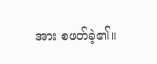အား စဖတ်ခဲ့၏။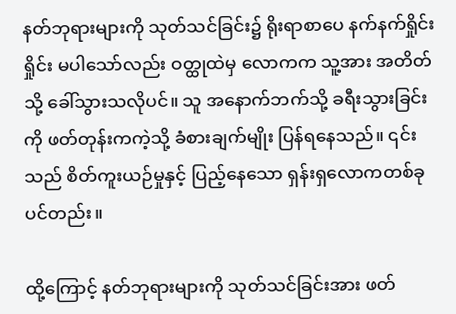နတ်ဘုရားများကို သုတ်သင်ခြင်း၌ ရိုးရာစာပေ နက်နက်ရှိုင်းရှိုင်း မပါသော်လည်း ဝတ္ထုထဲမှ လောကက သူ့အား အတိတ်သို့ ခေါ်သွားသလိုပင်။ သူ အနောက်ဘက်သို့ ခရီးသွားခြင်းကို ဖတ်တုန်းကကဲ့သို့ ခံစားချက်မျိုး ပြန်ရနေသည်။ ၎င်းသည် စိတ်ကူးယဉ်မှုနှင့် ပြည့်နေသော ရှန်းရှလောကတစ်ခုပင်တည်း။

ထို့ကြောင့် နတ်ဘုရားများကို သုတ်သင်ခြင်းအား ဖတ်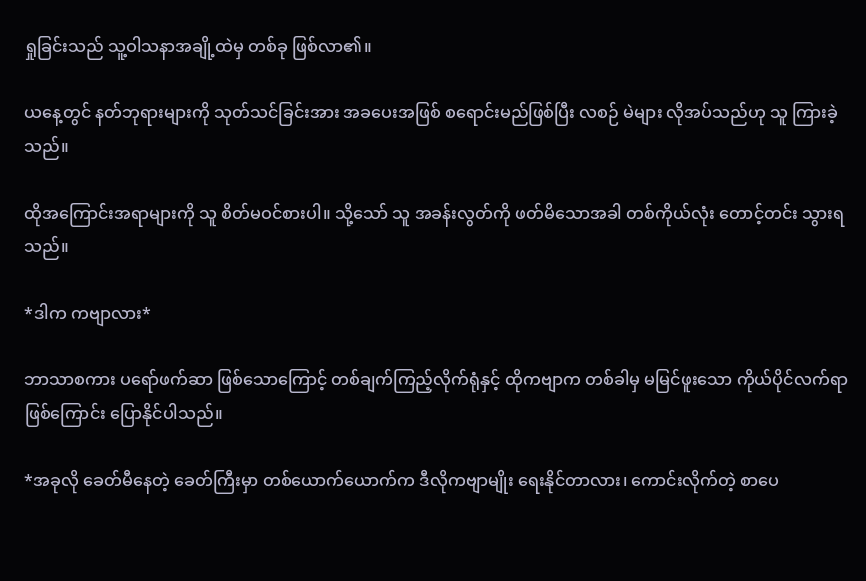ရှုခြင်းသည် သူ့ဝါသနာအချို့ထဲမှ တစ်ခု ဖြစ်လာ၏။

ယနေ့တွင် နတ်ဘုရားများကို သုတ်သင်ခြင်းအား အခပေးအဖြစ် စ‌ရောင်းမည်ဖြစ်ပြီး လစဉ် မဲများ လိုအပ်သည်ဟု သူ ကြားခဲ့သည်။

ထိုအကြောင်းအရာများကို သူ စိတ်မဝင်စားပါ။ သို့သော် သူ အခန်းလွတ်ကို ဖတ်မိသောအခါ တစ်ကိုယ်လုံး တောင့်တင်း သွားရသည်။

*ဒါက ကဗျာလား*

ဘာသာစကား ပရော်ဖက်ဆာ ဖြစ်သောကြောင့် တစ်ချက်ကြည့်လိုက်ရုံနှင့် ထိုကဗျာက တစ်ခါမှ မမြင်ဖူးသော ကိုယ်ပိုင်လက်ရာ ဖြစ်ကြောင်း ပြောနိုင်ပါသည်။

*အခုလို ခေတ်မီနေတဲ့ ခေတ်ကြီးမှာ တစ်ယောက်ယောက်က ဒီလိုကဗျာမျိုး ရေးနိုင်တာလား၊ ကောင်းလိုက်တဲ့ စာပေ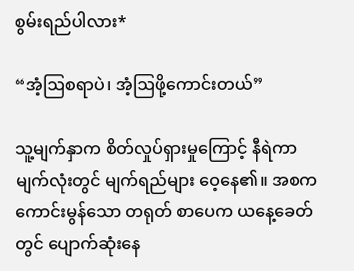စွမ်းရည်ပါလား*

“အံ့ဩစရာပဲ၊ အံ့ဩဖို့ကောင်းတယ်”

သူ့မျက်နှာက စိတ်လှုပ်ရှားမှုကြောင့် နီရဲကာ မျက်လုံးတွင် မျက်ရည်များ ဝေ့နေ၏။ အစက ကောင်းမွန်သော တရုတ် စာပေက ယနေ့ခေတ်တွင် ပျောက်ဆုံးနေ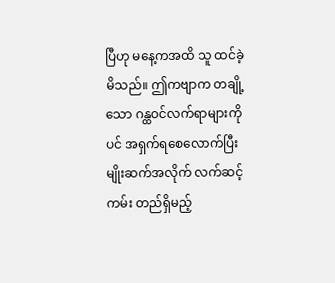ပြီဟု မနေ့ကအထိ သူ ထင်ခဲ့မိသည်။ ဤကဗျာက တချို့သော ဂန္ထဝင်လက်ရာများကိုပင် အရှက်ရစေလောက်ပြီး မျိုးဆက်အလိုက် လက်ဆင့်ကမ်း‌ တည်ရှိမည့်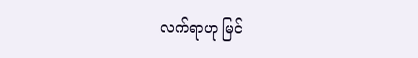လက်ရာဟု မြင်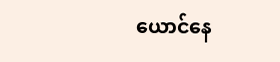ယောင်နေ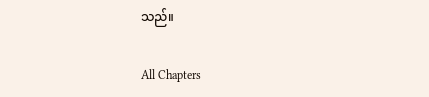သည်။

All Chapters